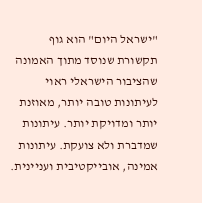"ישראל היום" הוא גוף תקשורת שנוסד מתוך האמונה שהציבור הישראלי ראוי לעיתונות טובה יותר, מאוזנת יותר ומדויקת יותר. עיתונות שמדברת ולא צועקת. עיתונות אמינה, אובייקטיבית ועניינית.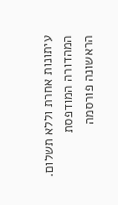עיתונות אחרת וללא תשלום. המהדורה המודפסת הראשונה פורסמה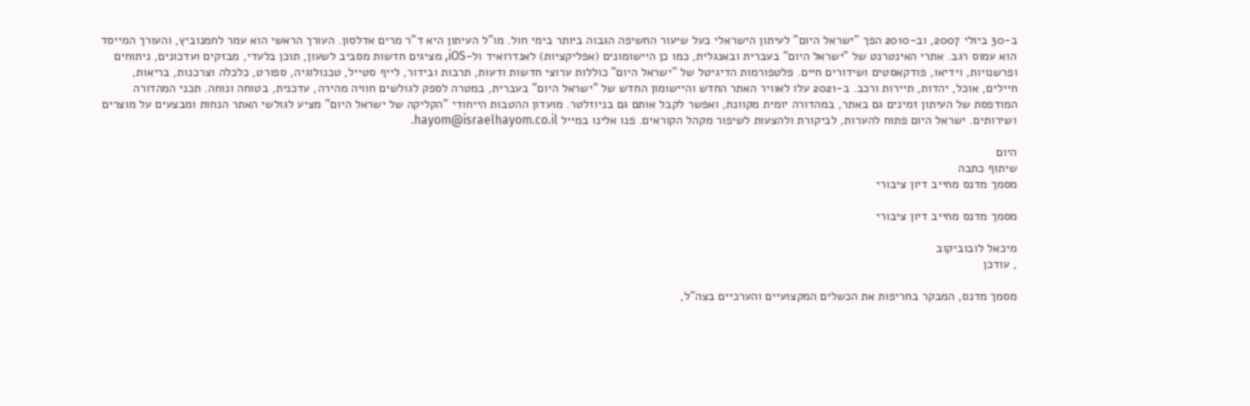ב-30 ביולי 2007, וב-2010 הפך "ישראל היום" לעיתון הישראלי בעל שיעור החשיפה הגבוה ביותר בימי חול. מו"ל העיתון היא ד"ר מרים אדלסון. העורך הראשי הוא עמר לחמנוביץ, והעורך המייסד הוא עמוס רגב. אתרי האינטרנט של "ישראל היום" בעברית ובאנגלית, כמו כן היישומונים (אפליקציות) לאנדרואיד ול-iOS, מציגים חדשות מסביב לשעון, תוכן בלעדי, מבזקים ועדכונים, ניתוחים ופרשנויות, וידיאו, פודקאסטים ושידורים חיים. פלטפורמות הדיגיטל של "ישראל היום" כוללות ערוצי חדשות ודעות, תרבות ובידור, לייף סטייל, טכנולוגיה, ספורט, כלכלה וצרכנות, בריאות, חיילים, אוכל, יהדות, תיירות ורכב. ב-2021 עלו לאוויר האתר החדש והיישומון החדש של "ישראל היום" בעברית, במטרה לספק לגולשים חוויה מהירה, עדכנית, בטוחה ונוחה. תכני המהדורה המודפסת של העיתון זמינים גם באתר, במהדורה יומית מקוונת, ואפשר לקבל אותם גם בניוזלטר. מועדון ההטבות הייחודי "הקליקה של ישראל היום" מציע לגולשי האתר הנחות ומבצעים על מוצרים ושירותים. ישראל היום פתוח להערות, לביקורת ולהצעות לשיפור מקהל הקוראים. פנו אלינו במייל hayom@israelhayom.co.il.

היום
שיתוף כתבה
מסמך מדנס מחייב דיון ציבורי

מסמך מדנס מחייב דיון ציבורי

מיכאל לובוביקוב
, עודכן

מסמך מדנס, המבקר בחריפות את הכשלים המקצועיים והערכיים בצה"ל,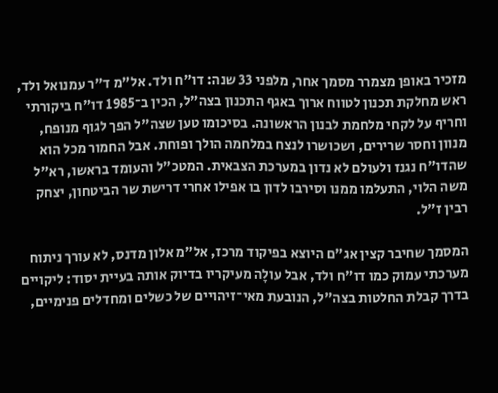מזכיר באופן מצמרר מסמך אחר, מלפני 33 שנה: דו"ח ולד. אל"מ ד"ר עמנואל ולד, ראש מחלקת תכנון לטווח ארוך באגף התכנון בצה"ל, הכין ב־1985 דו"ח ביקורתי וחריף על לקחי מלחמת לבנון הראשונה. בסיכומו טען שצה"ל הפך לגוף מנופח, מנוון וחסר שרירים, ושכושרו לנצח במלחמה הולך ופוחת. אבל החמור מכל הוא שהדו"ח נגנז ולעולם לא נדון במערכת הצבאית. המטכ"ל והעומד בראשו, רא"ל משה הלוי, התעלמו ממנו וסירבו לדון בו אפילו אחרי דרישת שר הביטחון, יצחק רבין ז"ל.

המסמך שחיבר קצין אג"ם היוצא בפיקוד מרכז, אל"מ אלון מדנס, לא עורך ניתוח מערכתי עמוק כמו דו"ח ולד, אבל עולָה מעיקריו בדיוק אותה בעיית יסוד: ליקויים בדרך קבלת החלטות בצה"ל, הנובעת מאי־זיהויים של כשלים ומחדלים פנימיים,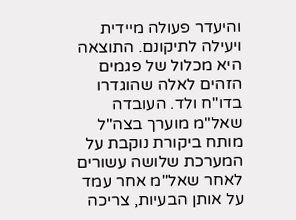והיעדר פעולה מיידית ויעילה לתיקונם. התוצאה היא מכלול של פגמים הזהים לאלה שהוגדרו בדו"ח ולד. העובדה שאל"מ מוערך בצה"ל מותח ביקורת נוקבת על המערכת שלושה עשורים לאחר שאל"מ אחר עמד על אותן הבעיות, צריכה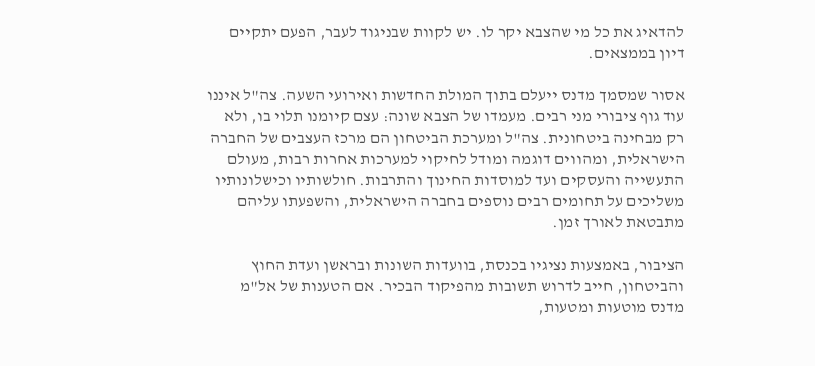להדאיג את כל מי שהצבא יקר לו. יש לקוות שבניגוד לעבר, הפעם יתקיים דיון בממצאים.

אסור שמסמך מדנס ייעלם בתוך המולת החדשות ואירועי השעה. צה"ל איננו עוד גוף ציבורי מני רבים. מעמדו של הצבא שונה: עצם קיומנו תלוי בו, ולא רק מבחינה ביטחונית. צה"ל ומערכת הביטחון הם מרכז העצבים של החברה הישראלית, ומהווים דוגמה ומודל לחיקוי למערכות אחרות רבות, מעולם התעשייה והעסקים ועד למוסדות החינוך והתרבות. חולשותיו וכישלונותיו משליכים על תחומים רבים נוספים בחברה הישראלית, והשפעתו עליהם מתבטאת לאורך זמן.

הציבור, באמצעות נציגיו בכנסת, בוועדות השונות ובראשן ועדת החוץ והביטחון, חייב לדרוש תשובות מהפיקוד הבכיר. אם הטענות של אל"מ מדנס מוטעות ומטעות,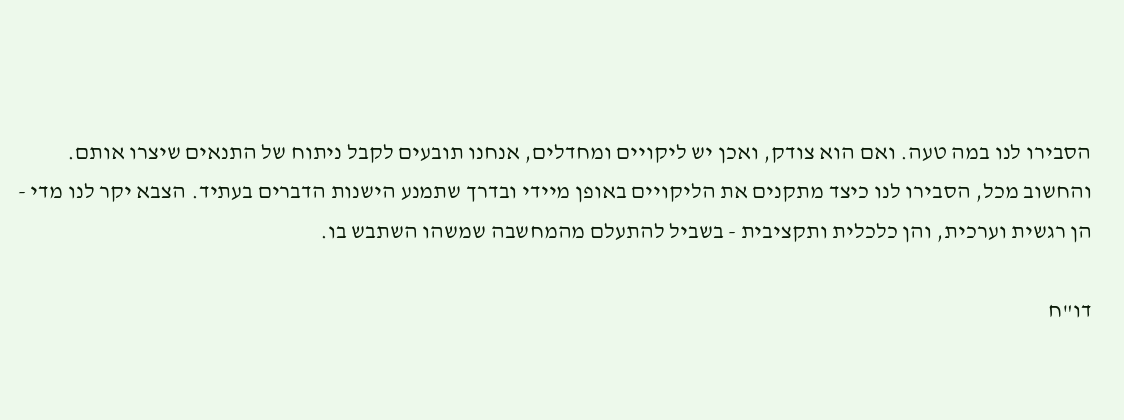הסבירו לנו במה טעה. ואם הוא צודק, ואכן יש ליקויים ומחדלים, אנחנו תובעים לקבל ניתוח של התנאים שיצרו אותם. והחשוב מכל, הסבירו לנו כיצד מתקנים את הליקויים באופן מיידי ובדרך שתמנע הישנות הדברים בעתיד. הצבא יקר לנו מדי - הן רגשית וערכית, והן כלכלית ותקציבית - בשביל להתעלם מהמחשבה שמשהו השתבש בו.

דו"ח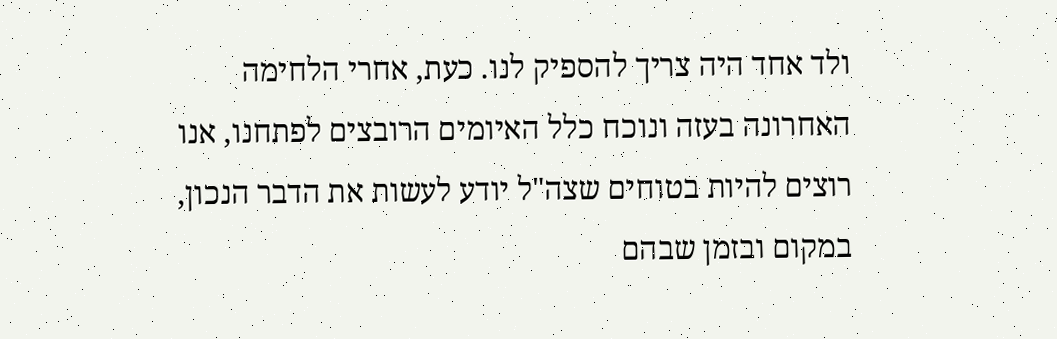ולד אחד היה צריך להספיק לנו. כעת, אחרי הלחימה האחרונה בעזה ונוכח כלל האיומים הרובצים לפתחנו, אנו רוצים להיות בטוחים שצה"ל יודע לעשות את הדבר הנכון, במקום ובזמן שבהם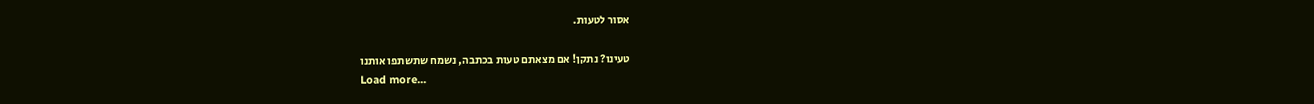אסור לטעות.

טעינו? נתקן! אם מצאתם טעות בכתבה, נשמח שתשתפו אותנו
Load more...